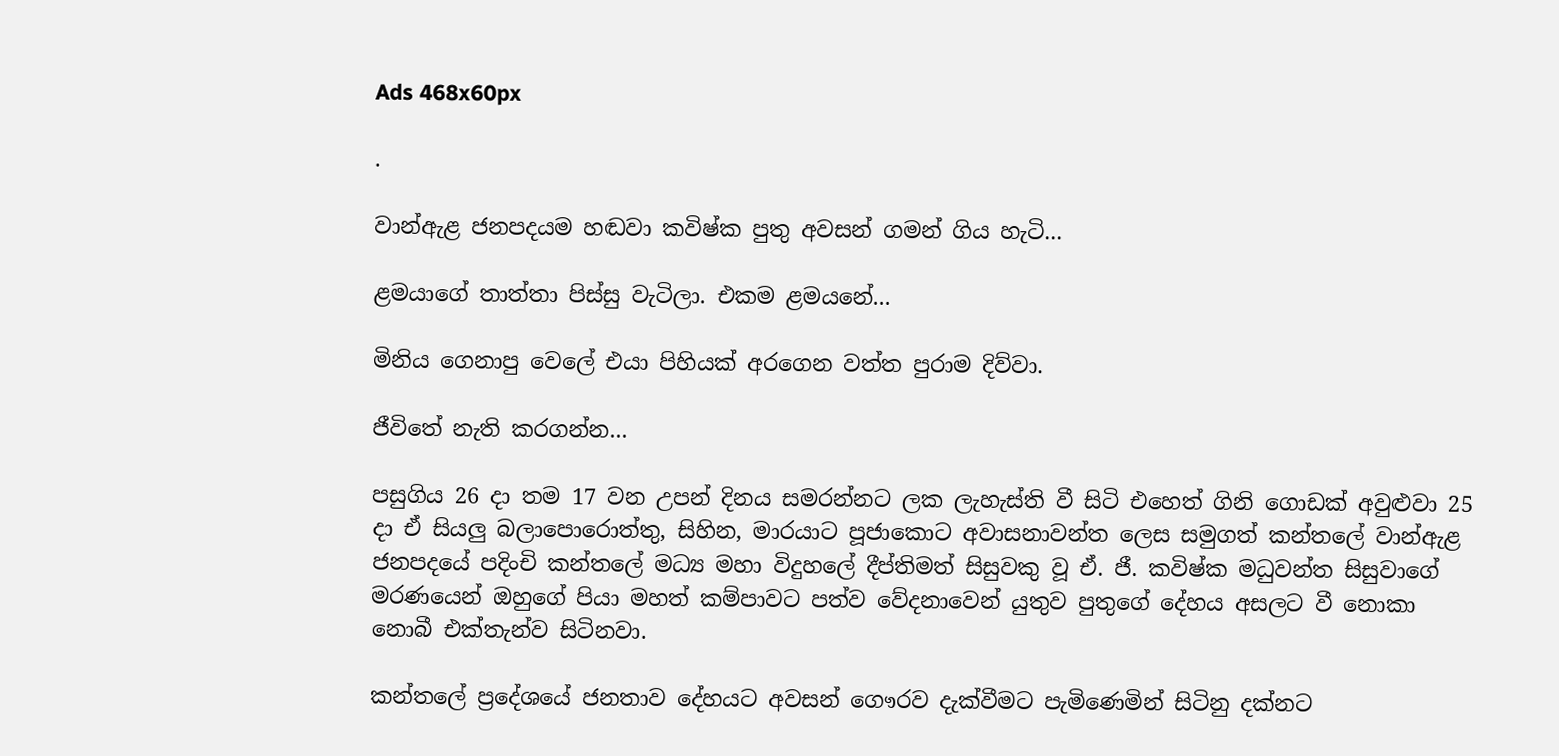Ads 468x60px

.

වාන්ඇළ ජනපදයම හඬවා කවිෂ්ක පුතු අවසන් ගමන් ගිය හැටි...

ළමයාගේ තාත්තා පිස්‌සු වැටිලා. එකම ළමයනේ...

මිනිය ගෙනාපු වෙලේ එයා පිහියක්‌ අරගෙන වත්ත පුරාම දිව්වා.

ජීවිතේ නැති කරගන්න...

පසුගිය 26 දා තම 17 වන උපන් දිනය සමරන්නට ලක ලැහැස්‌ති වී සිටි එහෙත් ගිනි ගොඩක්‌ අවුළුවා 25 දා ඒ සියලු බලාපොරොත්තු, සිහින, මාරයාට පූජාකොට අවාසනාවන්ත ලෙස සමුගත් කන්තලේ වාන්ඇළ ජනපදයේ පදිංචි කන්තලේ මධ්‍ය මහා විදුහලේ දීප්තිමත් සිසුවකු වූ ඒ. ජී. කවිෂ්ක මධුවන්ත සිසුවාගේ මරණයෙන් ඔහුගේ පියා මහත් කම්පාවට පත්ව වේදනාවෙන් යුතුව පුතුගේ දේහය අසලට වී නොකා නොබී එක්‌තැන්ව සිටිනවා.

කන්තලේ ප්‍රදේශයේ ජනතාව දේහයට අවසන් ගෞරව දැක්‌වීමට පැමිණෙමින් සිටිනු දක්‌නට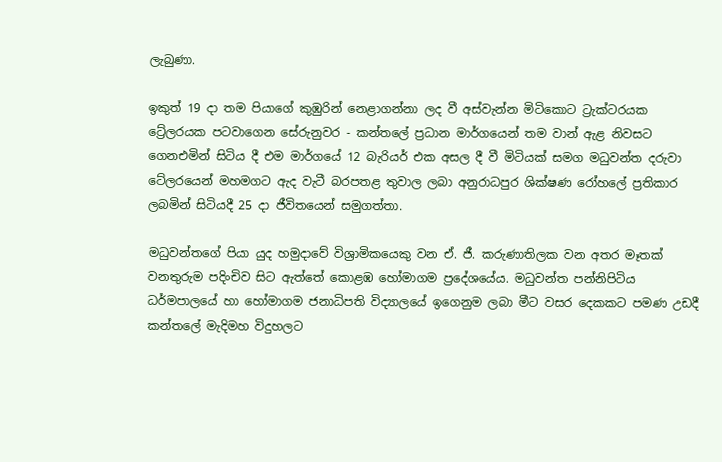ලැබුණා.

ඉකුත් 19 දා තම පියාගේ කුඹුරින් නෙළාගන්නා ලද වී අස්‌වැන්න මිටිකොට ට්‍රැක්‌ටරයක
ට්‍රේලරයක පටවාගෙන සේරුනුවර - කන්තලේ ප්‍රධාන මාර්ගයෙන් තම වාන් ඇළ නිවසට ගෙනඑමින් සිටිය දී එම මාර්ගයේ 12 බැරියර් එක අසල දී වී මිටියක්‌ සමග මධුවන්ත දරුවා ටේලරයෙන් මහමගට ඇද වැටී බරපතළ තුවාල ලබා අනුරාධපුර ශික්‌ෂණ රෝහලේ ප්‍රතිකාර ලබමින් සිටියදී 25 දා ජීවිතයෙන් සමුගත්තා.

මධුවන්තගේ පියා යුද හමුදාවේ විශ්‍රාමිකයෙකු වන ඒ. ජී. කරුණාතිලක වන අතර මෑතක්‌ වනතුරුම පදිංචිව සිට ඇත්තේ කොළඹ හෝමාගම ප්‍රදේශයේය. මධුවන්ත පන්නිපිටිය ධර්මපාලයේ හා හෝමාගම ජනාධිපති විද්‍යාලයේ ඉගෙනුම ලබා මීට වසර දෙකකට පමණ උඩදී කන්තලේ මැදිමහ විදුහලට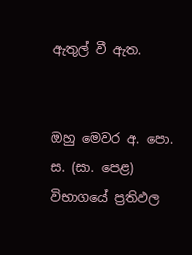ඇතුල් වී ඇත.


ඔහු මෙවර අ. පො. ස. (සා. පෙළ) විභාගයේ ප්‍රතිඵල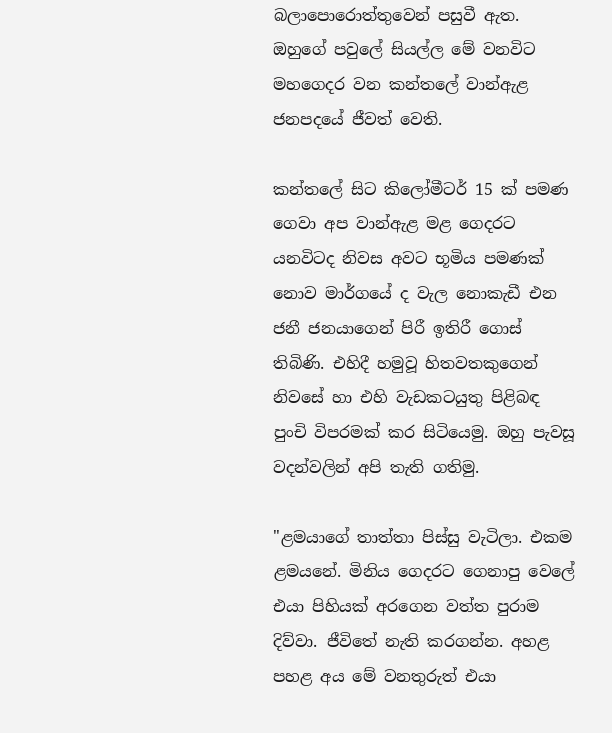බලාපොරොත්තුවෙන් පසුවී ඇත. ඔහුගේ පවුලේ සියල්ල මේ වනවිට මහගෙදර වන කන්තලේ වාන්ඇළ ජනපදයේ ජීවත් වෙති.

කන්තලේ සිට කිලෝමීටර් 15 ක්‌ පමණ ගෙවා අප වාන්ඇළ මළ ගෙදරට යනවිටද නිවස අවට භූමිය පමණක්‌ නොව මාර්ගයේ ද වැල නොකැඩී එන ජනී ජනයාගෙන් පිරී ඉතිරී ගොස්‌ තිබිණි. එහිදී හමුවූ හිතවතකුගෙන් නිවසේ හා එහි වැඩකටයුතු පිළිබඳ පුංචි විපරමක්‌ කර සිටියෙමු. ඔහු පැවසූ වදන්වලින් අපි තැති ගතිමු.

"ළමයාගේ තාත්තා පිස්‌සු වැටිලා. එකම ළමයනේ. මිනිය ගෙදරට ගෙනාපු වෙලේ එයා පිහියක්‌ අරගෙන වත්ත පුරාම දිව්වා. ජීවිතේ නැති කරගන්න. අහළ පහළ අය මේ වනතුරුත් එයා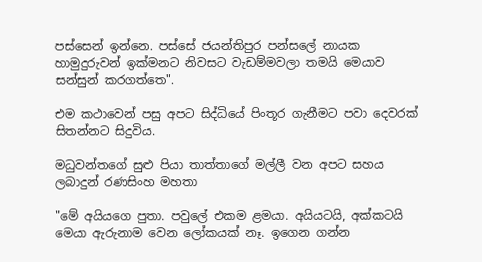පස්‌සෙන් ඉන්නෙ. පස්‌සේ ජයන්තිපුර පන්සලේ නායක හාමුදුරුවන් ඉක්‌මනට නිවසට වැඩම්මවලා තමයි මෙයාව සන්සුන් කරගත්තෙ".

එම කථාවෙන් පසු අපට සිද්ධියේ පිංතූර ගැනීමට පවා දෙවරක්‌ සිතන්නට සිදුවිය.

මධුවන්තගේ සුළු පියා තාත්තාගේ මල්ලී වන අපට සහය ලබාදුන් රණසිංහ මහතා

"මේ අයියගෙ පුතා. පවුලේ එකම ළමයා. අයියටයි, අක්‌කටයි මෙයා ඇරුනාම වෙන ලෝකයක්‌ නෑ. ඉගෙන ගන්න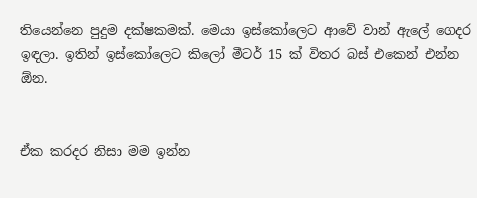තියෙන්නෙ පුදුම දක්‌ෂකමක්‌. මෙයා ඉස්‌කෝලෙට ආවේ වාන් ඇලේ ගෙදර ඉඳලා. ඉතින් ඉස්‌කෝලෙට කිලෝ මීටර් 15 ක්‌ විතර බස්‌ එකෙන් එන්න ඕන.


ඒක කරදර නිසා මම ඉන්න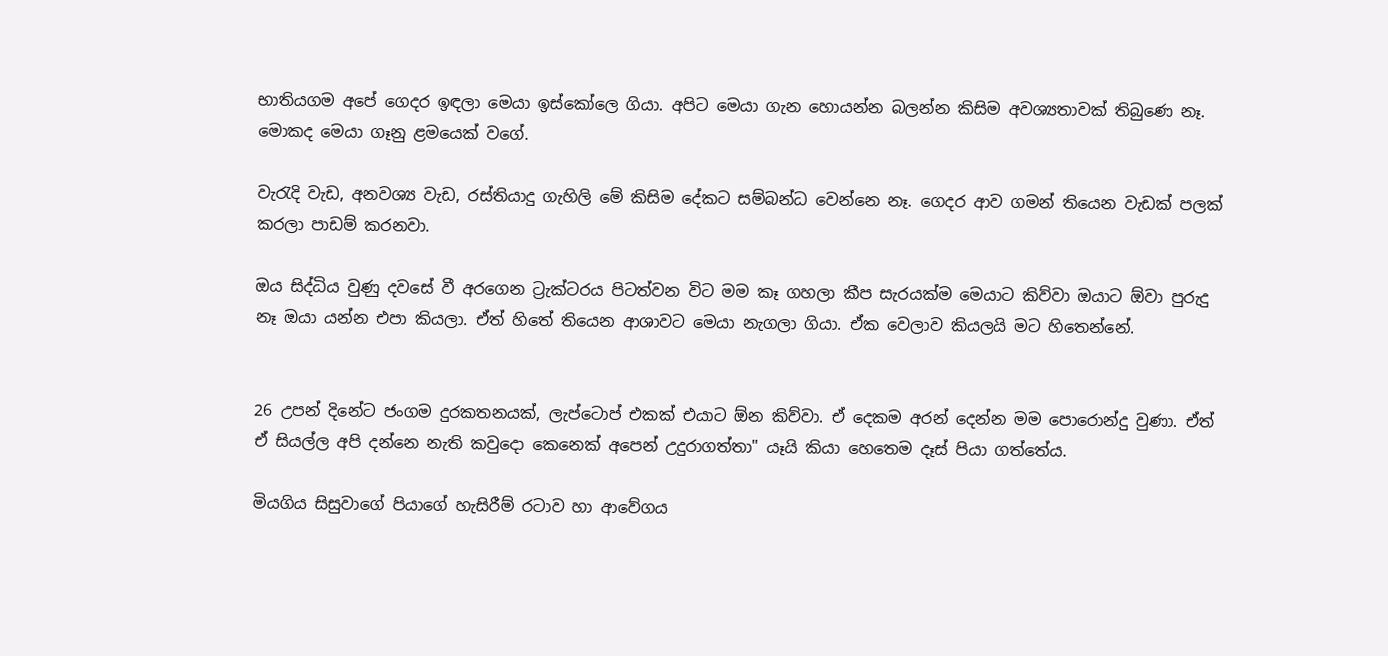භාතියගම අපේ ගෙදර ඉඳලා මෙයා ඉස්‌කෝලෙ ගියා. අපිට මෙයා ගැන හොයන්න බලන්න කිසිම අවශ්‍යතාවක්‌ තිබුණෙ නෑ. මොකද මෙයා ගෑනු ළමයෙක්‌ වගේ.

වැරැදි වැඩ, අනවශ්‍ය වැඩ, රස්‌තියාදු ගැහිලි මේ කිසිම දේකට සම්බන්ධ වෙන්නෙ නෑ. ගෙදර ආව ගමන් තියෙන වැඩක්‌ පලක්‌ කරලා පාඩම් කරනවා.

ඔය සිද්ධිය වුණු දවසේ වී අරගෙන ට්‍රැක්‌ටරය පිටත්වන විට මම කෑ ගහලා කීප සැරයක්‌ම මෙයාට කිව්වා ඔයාට ඕවා පුරුදු නෑ ඔයා යන්න එපා කියලා. ඒත් හිතේ තියෙන ආශාවට මෙයා නැගලා ගියා. ඒක වෙලාව කියලයි මට හිතෙන්නේ.


26 උපන් දිනේට ජංගම දුරකතනයක්‌, ලැප්ටොප් එකක්‌ එයාට ඕන කිව්වා. ඒ දෙකම අරන් දෙන්න මම පොරොන්දු වුණා. ඒත් ඒ සියල්ල අපි දන්නෙ නැති කවුදො කෙනෙක්‌ අපෙන් උදුරාගත්තා" යෑයි කියා හෙතෙම දෑස්‌ පියා ගත්තේය.

මියගිය සිසුවාගේ පියාගේ හැසිරීම් රටාව හා ආවේගය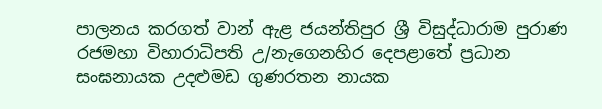පාලනය කරගත් වාන් ඇළ ජයන්තිපුර ශ්‍රී විසුද්ධාරාම පුරාණ රජමහා විහාරාධිපති උ/නැගෙනහිර දෙපළාතේ ප්‍රධාන සංඝනායක උදළුමඩ ගුණරතන නායක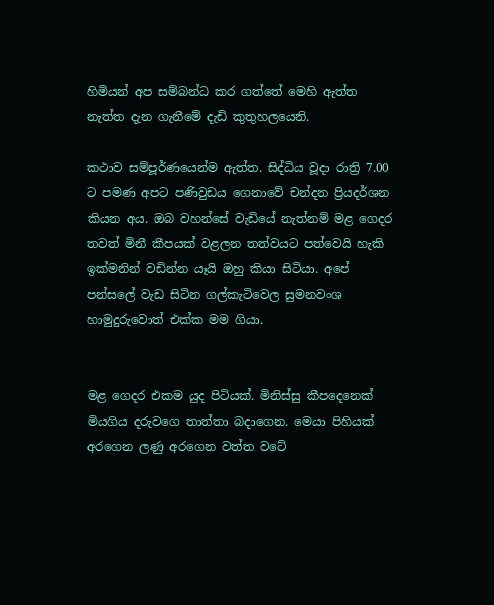හිමියන් අප සම්බන්ධ කර ගත්තේ මෙහි ඇත්ත නැත්ත දැන ගැනීමේ දැඩි කුතුහලයෙනි.

කථාව සම්පූර්ණයෙන්ම ඇත්ත. සිද්ධිය වූදා රාත්‍රි 7.00 ට පමණ අපට පණිවුඩය ගෙනාවේ චන්දන ප්‍රියදර්ශන කියන අය. ඔබ වහන්සේ වැඩියේ නැත්නම් මළ ගෙදර තවත් මිනී කීපයක්‌ වළලන තත්වයට පත්වෙයි හැකි ඉක්‌මනින් වඩින්න යෑයි ඔහු කියා සිටියා. අපේ පන්සලේ වැඩ සිටින ගල්කැටිවෙල සුමනවංශ හාමුදුරුවොත් එක්‌ක මම ගියා.


මළ ගෙදර එකම යුද පිටියක්‌. මිනිස්‌සු කීපදෙනෙක්‌ මියගිය දරුවගෙ තාත්තා බදාගෙන. මෙයා පිහියක්‌ අරගෙන ලණු අරගෙන වත්ත වටේ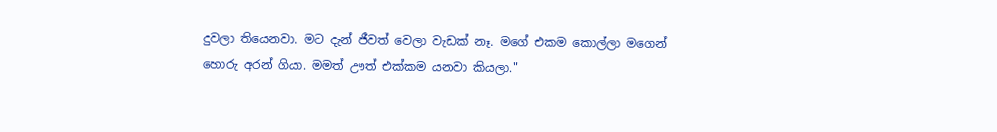දුවලා තියෙනවා. මට දැන් ජීවත් වෙලා වැඩක්‌ නෑ. මගේ එකම කොල්ලා මගෙන් හොරු අරන් ගියා. මමත් ඌත් එක්‌කම යනවා කියලා."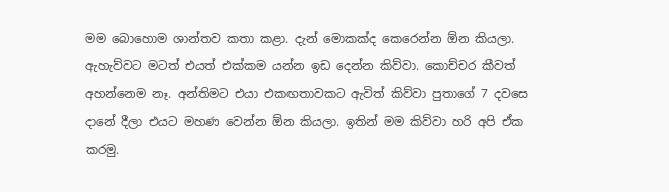මම බොහොම ශාන්තව කතා කළා. දැන් මොකක්‌ද කෙරෙන්න ඕන කියලා. ඇහැව්වට මටත් එයත් එක්‌කම යන්න ඉඩ දෙන්න කිව්වා. කොච්චර කීවත් අහන්නෙම නෑ. අන්තිමට එයා එකඟතාවකට ඇවිත් කිව්වා පුතාගේ 7 දවසෙ දානේ දීලා එයට මහණ වෙන්න ඕන කියලා. ඉතින් මම කිව්වා හරි අපි ඒක කරමු.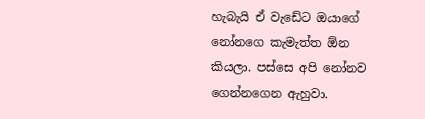හැබැයි ඒ වැඩේට ඔයාගේ නෝනගෙ කැමැත්ත ඕන කියලා. පස්‌සෙ අපි නෝනව ගෙන්නගෙන ඇහුවා.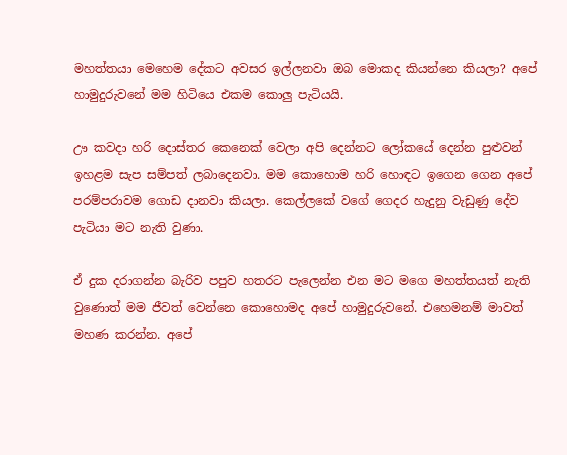මහත්තයා මෙහෙම දේකට අවසර ඉල්ලනවා ඔබ මොකද කියන්නෙ කියලා? අපේ හාමුදුරුවනේ මම හිටියෙ එකම කොලු පැටියයි.

ඌ කවදා හරි දොස්‌තර කෙනෙක්‌ වෙලා අපි දෙන්නට ලෝකයේ දෙන්න පුළුවන් ඉහළම සැප සම්පත් ලබාදෙනවා. මම කොහොම හරි හොඳට ඉගෙන ගෙන අපේ පරම්පරාවම ගොඩ දානවා කියලා. කෙල්ලකේ වගේ ගෙදර හැදුනු වැඩුණු දේව පැටියා මට නැති වුණා.

ඒ දුක දරාගන්න බැරිව පපුව හතරට පැලෙන්න එන මට මගෙ මහත්තයත් නැති වුණොත් මම ජීවත් වෙන්නෙ කොහොමද අපේ හාමුදුරුවනේ. එහෙමනම් මාවත් මහණ කරන්න. අපේ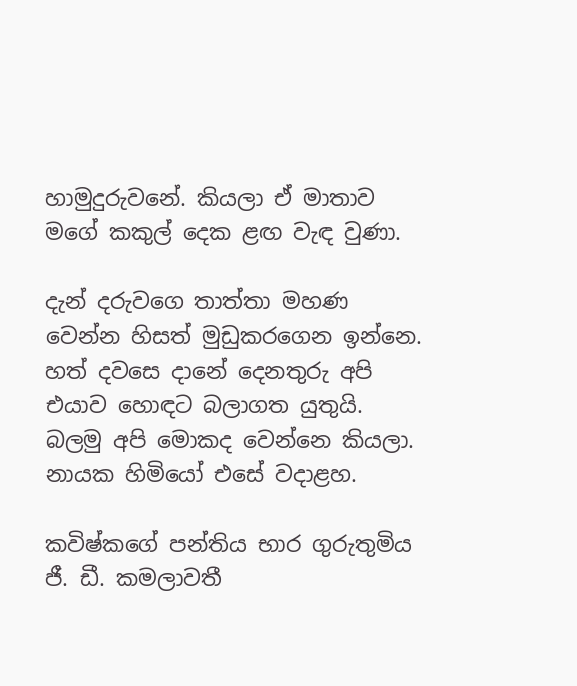හාමුදුරුවනේ. කියලා ඒ මාතාව මගේ කකුල් දෙක ළඟ වැඳ වුණා.

දැන් දරුවගෙ තාත්තා මහණ වෙන්න හිසත් මුඩුකරගෙන ඉන්නෙ. හත් දවසෙ දානේ දෙනතුරු අපි එයාව හොඳට බලාගත යුතුයි. බලමු අපි මොකද වෙන්නෙ කියලා. නායක හිමියෝ එසේ වදාළහ.

කවිෂ්කගේ පන්තිය භාර ගුරුතුමිය ජී. ඩී. කමලාවතී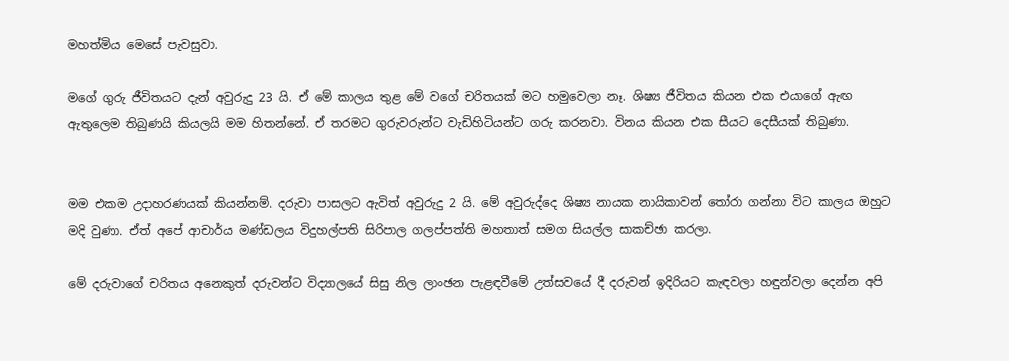මහත්මිය මෙසේ පැවසුවා.

මගේ ගුරු ජීවිතයට දැන් අවුරුදු 23 යි. ඒ මේ කාලය තුළ මේ වගේ චරිතයක්‌ මට හමුවෙලා නෑ. ශිෂ්‍ය ජීවිතය කියන එක එයාගේ ඇඟ ඇතුලෙම තිබුණයි කියලයි මම හිතන්නේ. ඒ තරමට ගුරුවරුන්ට වැඩිහිටියන්ට ගරු කරනවා. විනය කියන එක සීයට දෙසීයක්‌ තිබුණා.


මම එකම උදාහරණයක්‌ කියන්නම්. දරුවා පාසලට ඇවිත් අවුරුදු 2 යි. මේ අවුරුද්දෙ ශිෂ්‍ය නායක නායිකාවන් තෝරා ගන්නා විට කාලය ඔහුට මදි වුණා. ඒත් අපේ ආචාර්ය මණ්‌ඩලය විදුහල්පති සිරිපාල ගලප්පත්ති මහතාත් සමග සියල්ල සාකච්ඡා කරලා.

මේ දරුවාගේ චරිතය අනෙකුත් දරුවන්ට විද්‍යාලයේ සිසු නිල ලාංඡන පැළඳවීමේ උත්සවයේ දී දරුවන් ඉදිරියට කැඳවලා හඳුන්වලා දෙන්න අපි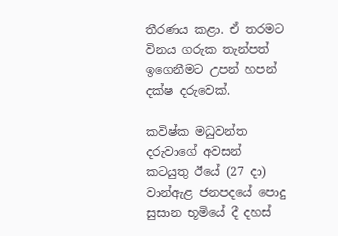තීරණය කළා. ඒ තරමට විනය ගරුක තැන්පත් ඉගෙනීමට උපන් හපන් දක්‌ෂ දරුවෙක්‌.

කවිෂ්ක මධුවන්ත දරුවාගේ අවසන් කටයුතු ඊයේ (27 දා) වාන්ඇළ ජනපදයේ පොදු සුසාන භූමියේ දී දහස්‌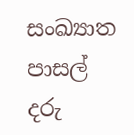සංඛ්‍යාත පාසල් දරු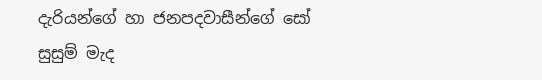දැරියන්ගේ හා ජනපදවාසීන්ගේ සෝ සුසුම් මැද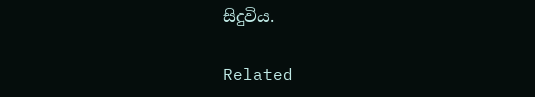සිදුවිය.

Related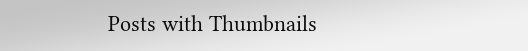Posts with Thumbnails